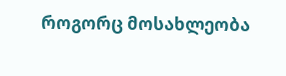როგორც მოსახლეობა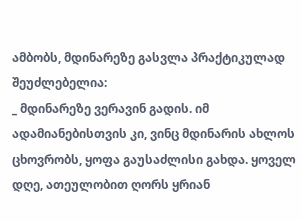ამბობს, მდინარეზე გასვლა პრაქტიკულად შეუძლებელია:
_ მდინარეზე ვერავინ გადის. იმ ადამიანებისთვის კი, ვინც მდინარის ახლოს ცხოვრობს, ყოფა გაუსაძლისი გახდა. ყოველ დღე, ათეულობით ღორს ყრიან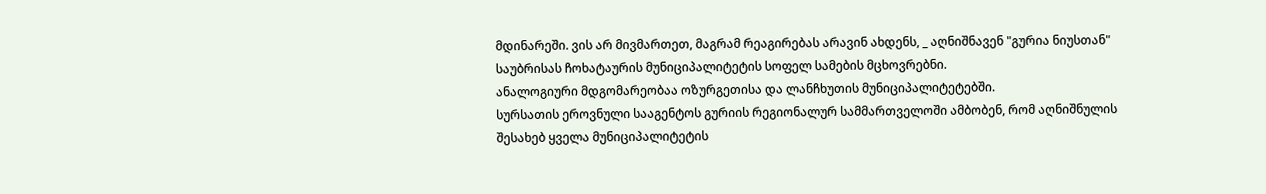მდინარეში. ვის არ მივმართეთ, მაგრამ რეაგირებას არავინ ახდენს, _ აღნიშნავენ "გურია ნიუსთან" საუბრისას ჩოხატაურის მუნიციპალიტეტის სოფელ სამების მცხოვრებნი.
ანალოგიური მდგომარეობაა ოზურგეთისა და ლანჩხუთის მუნიციპალიტეტებში.
სურსათის ეროვნული სააგენტოს გურიის რეგიონალურ სამმართველოში ამბობენ, რომ აღნიშნულის შესახებ ყველა მუნიციპალიტეტის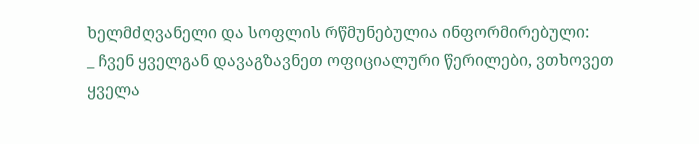ხელმძღვანელი და სოფლის რწმუნებულია ინფორმირებული:
_ ჩვენ ყველგან დავაგზავნეთ ოფიციალური წერილები, ვთხოვეთ ყველა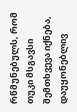რწმუნებულს, რომ თუკი მსგავსი შემთხვევა იქნება, დაუყონებლივ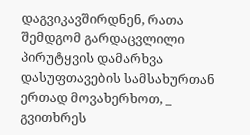დაგვიკავშირდნენ, რათა შემდგომ გარდაცვლილი პირუტყვის დამარხვა დასუფთავების სამსახურთან ერთად მოვახერხოთ, _ გვითხრეს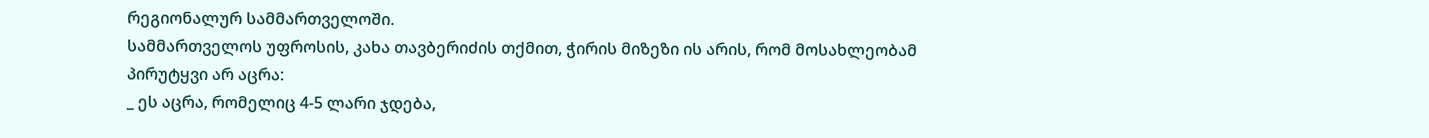რეგიონალურ სამმართველოში.
სამმართველოს უფროსის, კახა თავბერიძის თქმით, ჭირის მიზეზი ის არის, რომ მოსახლეობამ პირუტყვი არ აცრა:
_ ეს აცრა, რომელიც 4-5 ლარი ჯდება,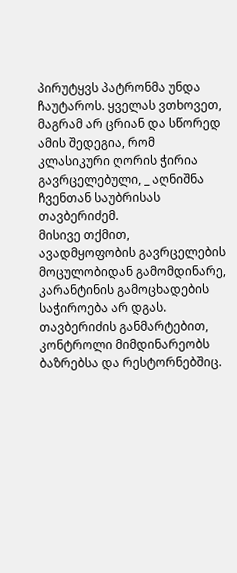პირუტყვს პატრონმა უნდა ჩაუტაროს. ყველას ვთხოვეთ, მაგრამ არ ცრიან და სწორედ ამის შედეგია, რომ კლასიკური ღორის ჭირია გავრცელებული, _ აღნიშნა ჩვენთან საუბრისას თავბერიძემ.
მისივე თქმით, ავადმყოფობის გავრცელების მოცულობიდან გამომდინარე, კარანტინის გამოცხადების საჭიროება არ დგას. თავბერიძის განმარტებით, კონტროლი მიმდინარეობს ბაზრებსა და რესტორნებშიც.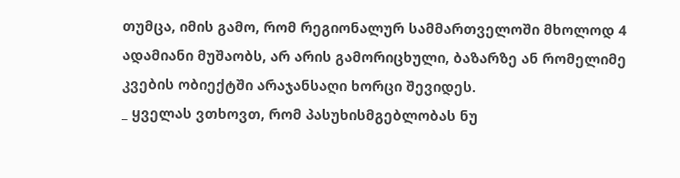თუმცა, იმის გამო, რომ რეგიონალურ სამმართველოში მხოლოდ 4 ადამიანი მუშაობს, არ არის გამორიცხული, ბაზარზე ან რომელიმე კვების ობიექტში არაჯანსაღი ხორცი შევიდეს.
_ ყველას ვთხოვთ, რომ პასუხისმგებლობას ნუ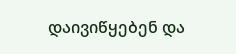დაივიწყებენ და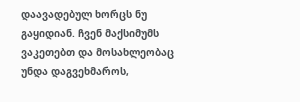დაავადებულ ხორცს ნუ გაყიდიან. ჩვენ მაქსიმუმს ვაკეთებთ და მოსახლეობაც უნდა დაგვეხმაროს,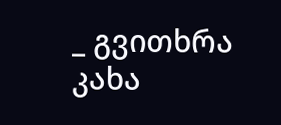_ გვითხრა კახა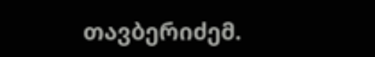თავბერიძემ.